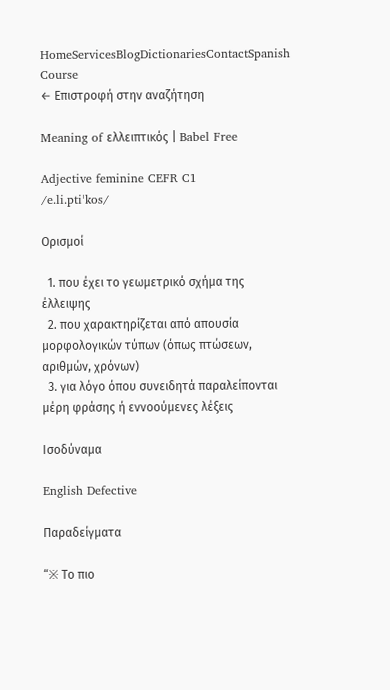HomeServicesBlogDictionariesContactSpanish Course
← Επιστροφή στην αναζήτηση

Meaning of ελλειπτικός | Babel Free

Adjective feminine CEFR C1
/e.li.ptiˈkos/

Ορισμοί

  1. που έχει το γεωμετρικό σχήμα της έλλειψης
  2. που χαρακτηρίζεται από απουσία μορφολογικών τύπων (όπως πτώσεων, αριθμών, χρόνων)
  3. για λόγο όπου συνειδητά παραλείπονται μέρη φράσης ή εννοούμενες λέξεις

Ισοδύναμα

English Defective

Παραδείγματα

“※ Το πιο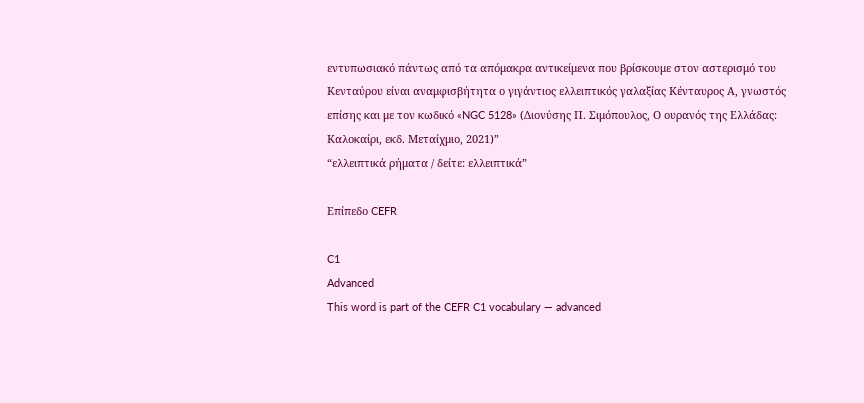εντυπωσιακό πάντως από τα απόμακρα αντικείμενα που βρίσκουμε στον αστερισμό του Κενταύρου είναι αναμφισβήτητα ο γιγάντιος ελλειπτικός γαλαξίας Κένταυρος Α, γνωστός επίσης και με τον κωδικό «NGC 5128» (Διονύσης Π. Σιμόπουλος, Ο ουρανός της Ελλάδας: Καλοκαίρι, εκδ. Μεταίχμιο, 2021)”
“ελλειπτικά ρήματα / δείτε: ελλειπτικά”

Επίπεδο CEFR

C1
Advanced
This word is part of the CEFR C1 vocabulary — advanced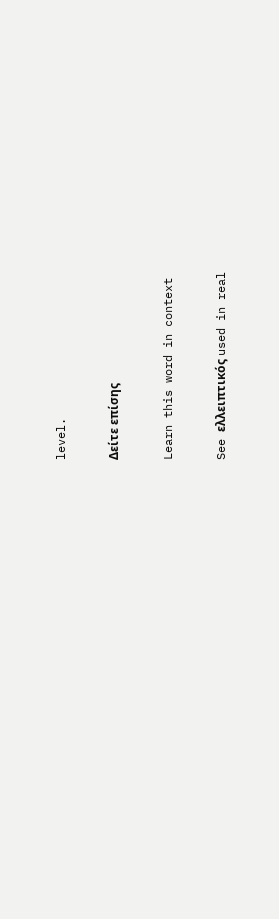level.

Δείτε επίσης

Learn this word in context

See ελλειπτικός used in real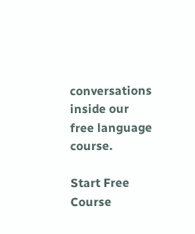conversations inside our free language course.

Start Free Course